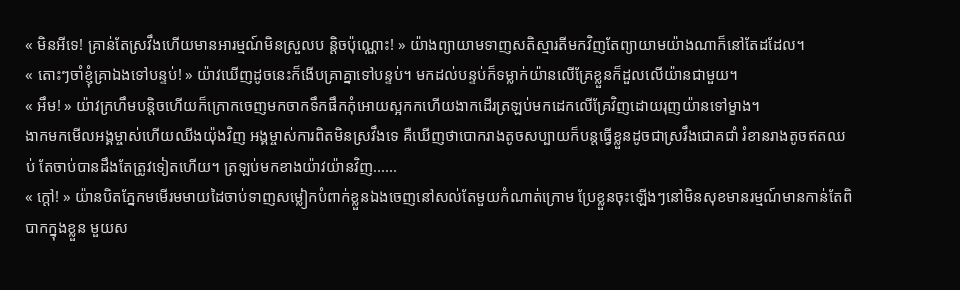« មិនអីទេ! គ្រាន់តែស្រវឹងហើយមានអារម្មណ៍មិនស្រួលប ន្តិចប៉ុណ្ណោះ! » យ៉ាងព្យាយាមទាញសតិស្មារតីមកវិញតែព្យាយាមយ៉ាងណាក៏នៅតែដដែល។
« តោះៗចាំខ្ញុំគ្រាឯងទៅបន្ទប់! » យ៉ាវឃើញដូចនេះក៏ងើបគ្រាគ្នាទៅបន្ទប់។ មកដល់បន្ទប់ក៏ទម្លាក់យ៉ានលើគ្រែខ្លួនក៏ដួលលើយ៉ានជាមួយ។
« អឹម! » យ៉ាវក្រហឹមបន្តិចហើយក៏ក្រោកចេញមកចាកទឹកផឹកកុំអោយស្អកកហើយងាកដើរត្រឡប់មកដេកលើគ្រែវិញដោយរុញយ៉ានទៅម្ខាង។
ងាកមកមើលអង្គម្ចាស់ហើយឈីងយ៉ុងវិញ អង្គម្ចាស់ការពិតមិនស្រវឹងទេ គឺឃើញថាបោករាងតូចសប្បាយក៏បន្តធ្វើខ្លួនដូចជាស្រវឹងជោគជាំ រំខានរាងតូចឥតឈប់ តែចាប់បានដឹងតែត្រូវទៀតហើយ។ ត្រឡប់មកខាងយ៉ាវយ៉ានវិញ......
« ក្ដៅ! » យ៉ានបិតភ្នែកមមើរមមាយដៃចាប់ទាញសម្លៀកបំពាក់ខ្លួនឯងចេញនៅសល់តែមួយកំណាត់ក្រោម ប្រែខ្លួនចុះឡើងៗនៅមិនសុខមានរម្មណ៍មានកាន់តែពិបាកក្នុងខ្លួន មួយស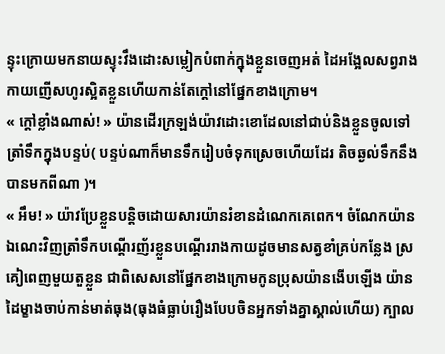ន្ទុះក្រោយមកនាយស្ទុះវឹងដោះសម្លៀកបំពាក់ក្នុងខ្លួនចេញអត់ ដៃអង្អែលសព្វរាងកាយញើសហូរស្អិតខ្លួនហើយកាន់តែក្ដៅនៅផ្នែកខាងក្រោម។
« ក្ដៅខ្លាំងណាស់! » យ៉ានដើរក្រឡង់យ៉ាវដោះខោដែលនៅជាប់និងខ្លួនចូលទៅត្រាំទឹកក្នុងបន្ទប់( បន្ទប់ណាក៏មានទឹករៀបចំទុកស្រេចហើយដែរ តិចឆ្ងល់ទឹកនឹងបានមកពីណា )។
« អឹម! » យ៉ាវប្រែខ្លួនបន្តិចដោយសារយ៉ានរំខានដំណេកគេពេក។ ចំណែកយ៉ានឯណេះវិញត្រាំទឹកបណ្ដើរញ័រខ្លួនបណ្ដើររាងកាយដូចមានសត្វខាំគ្រប់កន្លែង ស្រគៀពេញមួយតួខ្លួន ជាពិសេសនៅផ្នែកខាងក្រោមកូនប្រុសយ៉ានងើបឡើង យ៉ានដៃម្ខាងចាប់កាន់មាត់ធុង(ធុងធំធ្លាប់រឿងបែបចិនអ្នកទាំងគ្នាស្គាល់ហើយ) ក្បាល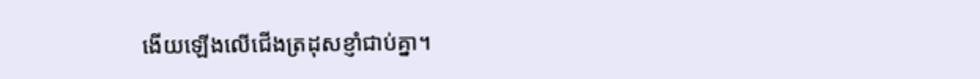ងើយឡើងលើជើងត្រដុសខ្ញាំជាប់គ្នា។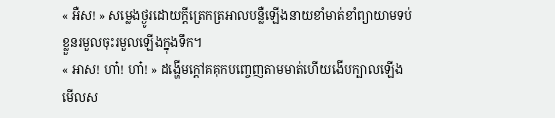« អឺស! » សម្លេងថ្ងូរដោយក្ដីត្រេកត្រអាលបន្លឺឡើងនាយខាំមាត់ខាំព្យាយាមទប់ខ្លួនរមួលចុះរមួលឡើងក្នុងទឹក។
« អាស! ហា៎! ហា៎! » ដង្ហើមក្ដៅគគុកបញ្ចេញតាមមាត់ហើយងើបក្បាលឡើងមើលស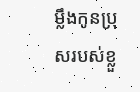ម្លឹងកូនប្រុសរបស់ខ្លួ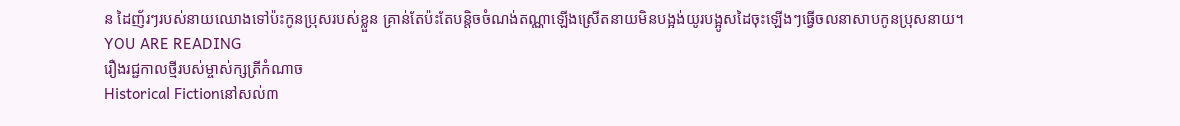ន ដៃញ័រៗរបស់នាយឈោងទៅប៉ះកូនប្រុសរបស់ខ្លួន គ្រាន់តែប៉ះតែបន្តិចចំណង់តណ្ណាឡើងស្រើតនាយមិនបង្អង់យូរបង្អូសដៃចុះឡើងៗធ្វើចលនាសាបកូនប្រុសនាយ។
YOU ARE READING
រឿងរជ្ជកាលថ្មីរបស់ម្ចាស់ក្សត្រីកំណាច
Historical Fictionនៅសល់៣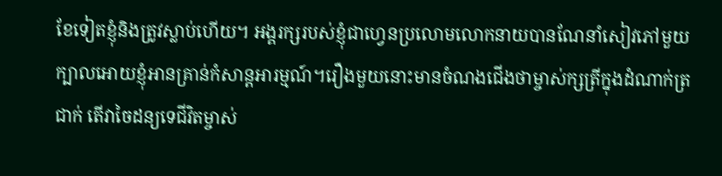ខែទៀតខ្ញុំនិងត្រូវស្លាប់ហើយ។ អង្គរក្សរបស់ខ្ញុំជាហ្វេនប្រលោមលោកនាយបានណែនាំសៀវភៅមួយក្បាលអោយខ្ញុំអានគ្រាន់កំសាន្តអារម្មណ៍។រឿងមួយនោះមានចំណងជើងថាម្ចាស់ក្សត្រីក្នុងដំណាក់ត្រជាក់ តើវាចៃដន្យទេជីវិតម្ចាស់